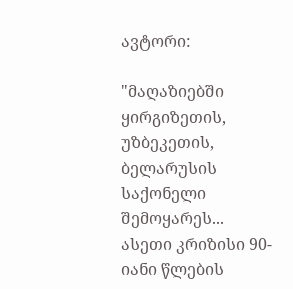ავტორი:

"მაღაზიებში ყირგიზეთის, უზბეკეთის, ბელარუსის საქონელი შემოყარეს... ასეთი კრიზისი 90-იანი წლების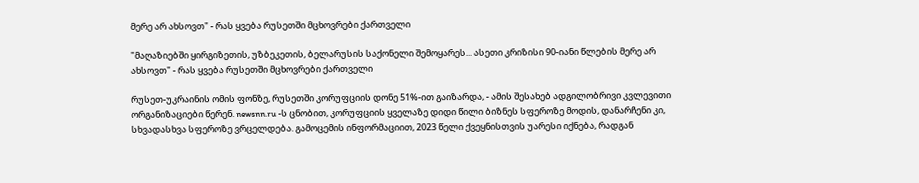მერე არ ახსოვთ" - რას ყვება რუსეთში მცხოვრები ქართველი

"მაღაზიებში ყირგიზეთის, უზბეკეთის, ბელარუსის საქონელი შემოყარეს... ასეთი კრიზისი 90-იანი წლების მერე არ ახსოვთ" - რას ყვება რუსეთში მცხოვრები ქართველი

რუსეთ-უკრაინის ომის ფონზე, რუსეთში კორუფციის დონე 51%-ით გაიზარდა, - ამის შესახებ ადგილობრივი კვლევითი ორგანიზაციები წერენ. newsnn.ru -ს ცნობით, კორუფციის ყველაზე დიდი წილი ბიზნეს სფეროზე მოდის, დანარჩენი კი, სხვადასხვა სფეროზე ვრცელდება. გამოცემის ინფორმაციით, 2023 წელი ქვეყნისთვის უარესი იქნება, რადგან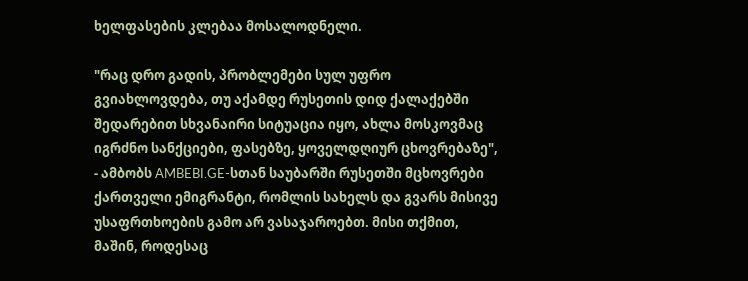ხელფასების კლებაა მოსალოდნელი.

"რაც დრო გადის, პრობლემები სულ უფრო გვიახლოვდება, თუ აქამდე რუსეთის დიდ ქალაქებში შედარებით სხვანაირი სიტუაცია იყო, ახლა მოსკოვმაც იგრძნო სანქციები, ფასებზე, ყოველდღიურ ცხოვრებაზე", - ამბობს AMBEBI.GE-სთან საუბარში რუსეთში მცხოვრები ქართველი ემიგრანტი, რომლის სახელს და გვარს მისივე უსაფრთხოების გამო არ ვასაჯაროებთ. მისი თქმით, მაშინ, როდესაც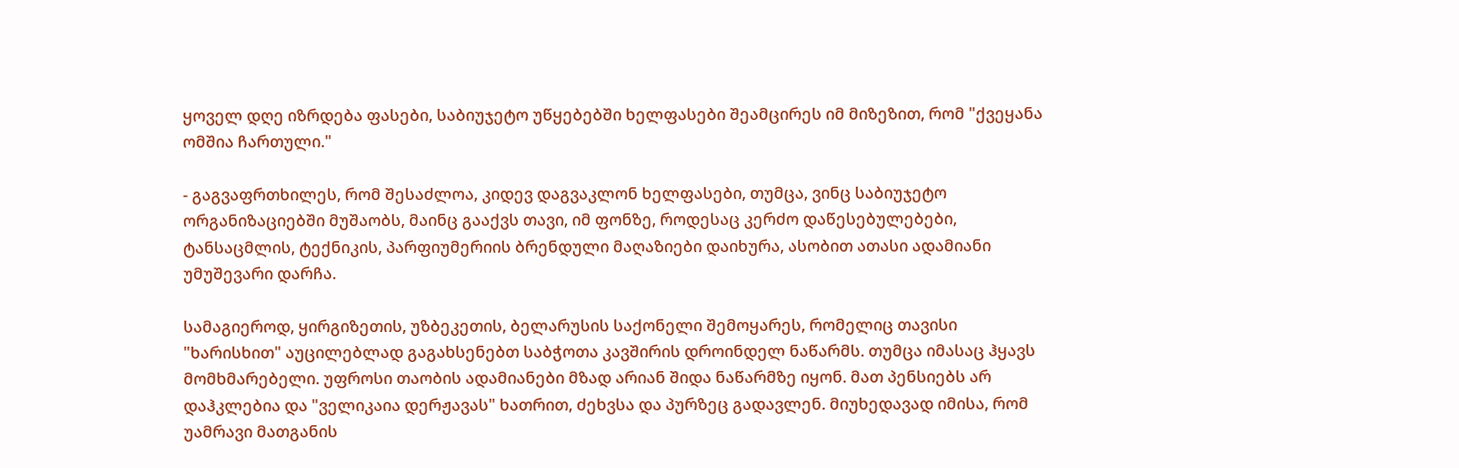ყოველ დღე იზრდება ფასები, საბიუჯეტო უწყებებში ხელფასები შეამცირეს იმ მიზეზით, რომ "ქვეყანა ომშია ჩართული."

- გაგვაფრთხილეს, რომ შესაძლოა, კიდევ დაგვაკლონ ხელფასები, თუმცა, ვინც საბიუჯეტო ორგანიზაციებში მუშაობს, მაინც გააქვს თავი, იმ ფონზე, როდესაც კერძო დაწესებულებები, ტანსაცმლის, ტექნიკის, პარფიუმერიის ბრენდული მაღაზიები დაიხურა, ასობით ათასი ადამიანი უმუშევარი დარჩა.

სამაგიეროდ, ყირგიზეთის, უზბეკეთის, ბელარუსის საქონელი შემოყარეს, რომელიც თავისი "ხარისხით" აუცილებლად გაგახსენებთ საბჭოთა კავშირის დროინდელ ნაწარმს. თუმცა იმასაც ჰყავს მომხმარებელი. უფროსი თაობის ადამიანები მზად არიან შიდა ნაწარმზე იყონ. მათ პენსიებს არ დაჰკლებია და "ველიკაია დერჟავას" ხათრით, ძეხვსა და პურზეც გადავლენ. მიუხედავად იმისა, რომ უამრავი მათგანის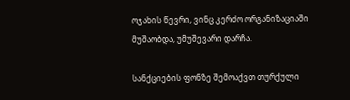ოჯახის წევრი, ვინც კერძო ორგანიზაციაში მუშაობდა, უმუშევარი დარჩა.

სანქციების ფონზე შემოაქვთ თურქული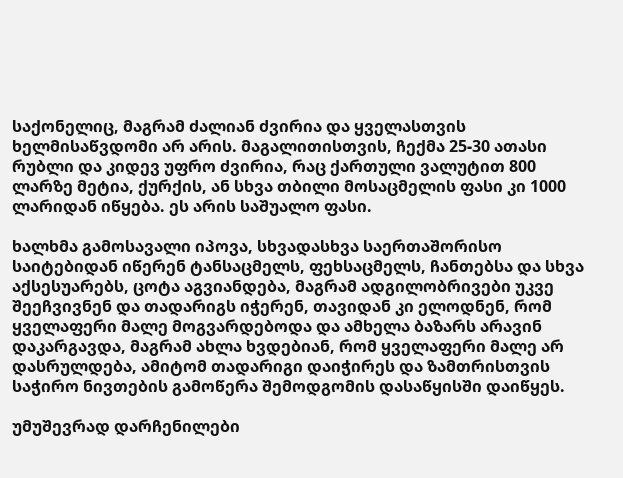საქონელიც, მაგრამ ძალიან ძვირია და ყველასთვის ხელმისაწვდომი არ არის. მაგალითისთვის, ჩექმა 25-30 ათასი რუბლი და კიდევ უფრო ძვირია, რაც ქართული ვალუტით 800 ლარზე მეტია, ქურქის, ან სხვა თბილი მოსაცმელის ფასი კი 1000 ლარიდან იწყება. ეს არის საშუალო ფასი.

ხალხმა გამოსავალი იპოვა, სხვადასხვა საერთაშორისო საიტებიდან იწერენ ტანსაცმელს, ფეხსაცმელს, ჩანთებსა და სხვა აქსესუარებს, ცოტა აგვიანდება, მაგრამ ადგილობრივები უკვე შეეჩვივნენ და თადარიგს იჭერენ, თავიდან კი ელოდნენ, რომ ყველაფერი მალე მოგვარდებოდა და ამხელა ბაზარს არავინ დაკარგავდა, მაგრამ ახლა ხვდებიან, რომ ყველაფერი მალე არ დასრულდება, ამიტომ თადარიგი დაიჭირეს და ზამთრისთვის საჭირო ნივთების გამოწერა შემოდგომის დასაწყისში დაიწყეს.

უმუშევრად დარჩენილები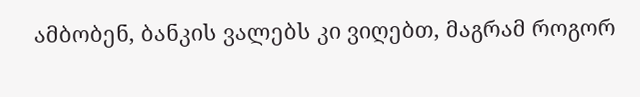ამბობენ, ბანკის ვალებს კი ვიღებთ, მაგრამ როგორ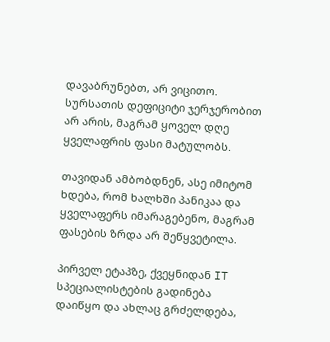დავაბრუნებთ, არ ვიცითო. სურსათის დეფიციტი ჯერჯერობით არ არის, მაგრამ ყოველ დღე ყველაფრის ფასი მატულობს.

თავიდან ამბობდნენ, ასე იმიტომ ხდება, რომ ხალხში პანიკაა და ყველაფერს იმარაგებენო, მაგრამ ფასების ზრდა არ შეწყვეტილა.

პირველ ეტაპზე, ქვეყნიდან IT სპეციალისტების გადინება დაიწყო და ახლაც გრძელდება,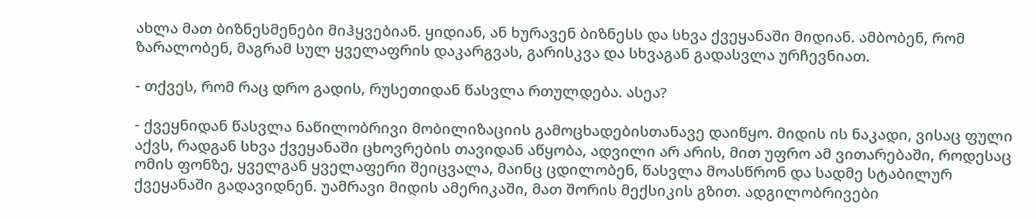ახლა მათ ბიზნესმენები მიჰყვებიან. ყიდიან, ან ხურავენ ბიზნესს და სხვა ქვეყანაში მიდიან. ამბობენ, რომ ზარალობენ, მაგრამ სულ ყველაფრის დაკარგვას, გარისკვა და სხვაგან გადასვლა ურჩევნიათ.

- თქვეს, რომ რაც დრო გადის, რუსეთიდან წასვლა რთულდება. ასეა?

- ქვეყნიდან წასვლა ნაწილობრივი მობილიზაციის გამოცხადებისთანავე დაიწყო. მიდის ის ნაკადი, ვისაც ფული აქვს, რადგან სხვა ქვეყანაში ცხოვრების თავიდან აწყობა, ადვილი არ არის, მით უფრო ამ ვითარებაში, როდესაც ომის ფონზე, ყველგან ყველაფერი შეიცვალა, მაინც ცდილობენ, წასვლა მოასწრონ და სადმე სტაბილურ ქვეყანაში გადავიდნენ. უამრავი მიდის ამერიკაში, მათ შორის მექსიკის გზით. ადგილობრივები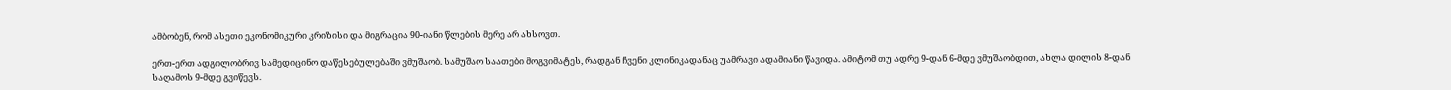ამბობენ, რომ ასეთი ეკონომიკური კრიზისი და მიგრაცია 90-იანი წლების მერე არ ახსოვთ.

ერთ-ერთ ადგილობრივ სამედიცინო დაწესებულებაში ვმუშაობ. სამუშაო საათები მოგვიმატეს, რადგან ჩვენი კლინიკადანაც უამრავი ადამიანი წავიდა. ამიტომ თუ ადრე 9-დან 6-მდე ვმუშაობდით, ახლა დილის 8-დან საღამოს 9-მდე გვიწევს.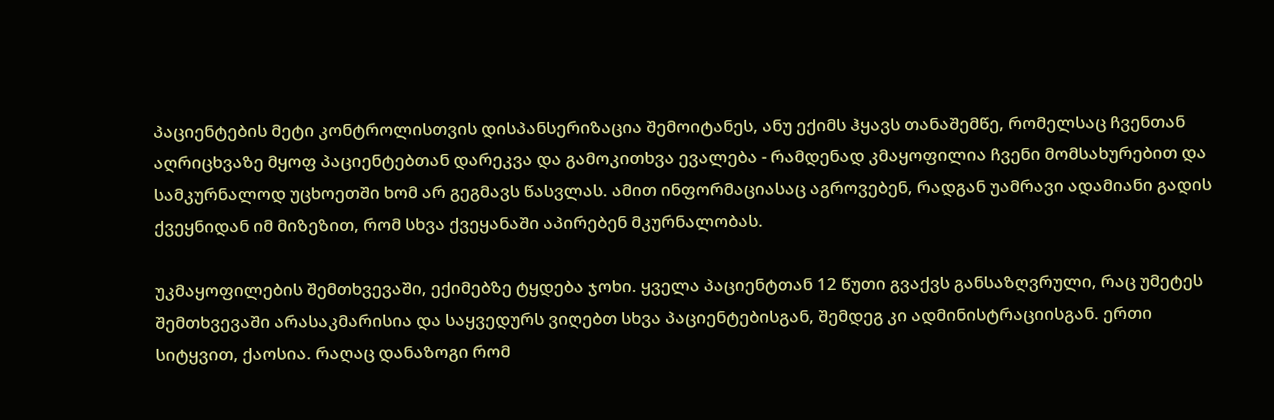პაციენტების მეტი კონტროლისთვის დისპანსერიზაცია შემოიტანეს, ანუ ექიმს ჰყავს თანაშემწე, რომელსაც ჩვენთან აღრიცხვაზე მყოფ პაციენტებთან დარეკვა და გამოკითხვა ევალება - რამდენად კმაყოფილია ჩვენი მომსახურებით და სამკურნალოდ უცხოეთში ხომ არ გეგმავს წასვლას. ამით ინფორმაციასაც აგროვებენ, რადგან უამრავი ადამიანი გადის ქვეყნიდან იმ მიზეზით, რომ სხვა ქვეყანაში აპირებენ მკურნალობას.

უკმაყოფილების შემთხვევაში, ექიმებზე ტყდება ჯოხი. ყველა პაციენტთან 12 წუთი გვაქვს განსაზღვრული, რაც უმეტეს შემთხვევაში არასაკმარისია და საყვედურს ვიღებთ სხვა პაციენტებისგან, შემდეგ კი ადმინისტრაციისგან. ერთი სიტყვით, ქაოსია. რაღაც დანაზოგი რომ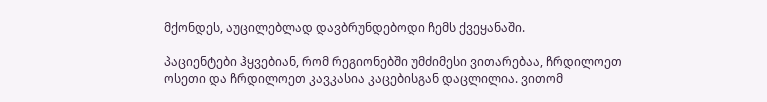მქონდეს, აუცილებლად დავბრუნდებოდი ჩემს ქვეყანაში.

პაციენტები ჰყვებიან, რომ რეგიონებში უმძიმესი ვითარებაა, ჩრდილოეთ ოსეთი და ჩრდილოეთ კავკასია კაცებისგან დაცლილია. ვითომ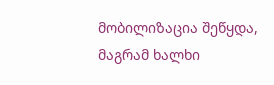მობილიზაცია შეწყდა, მაგრამ ხალხი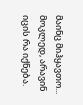მაინც მიჰყავთო... მოკლედ, არავინ იცის რა იქნება.